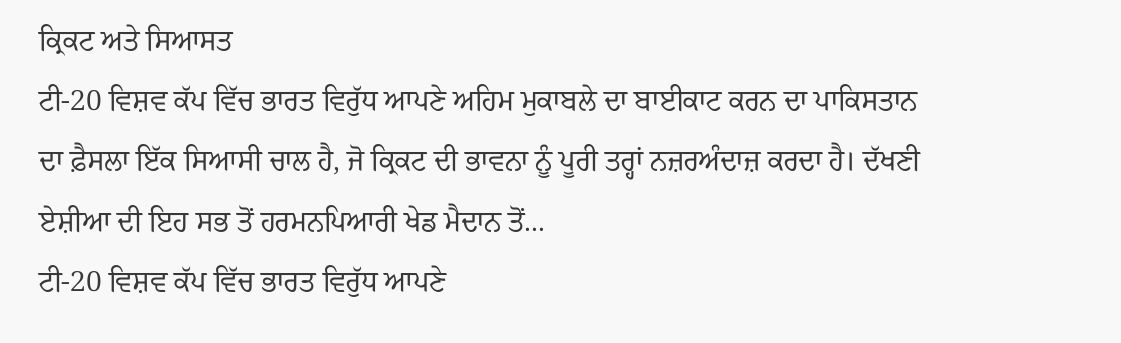ਕ੍ਰਿਕਟ ਅਤੇ ਸਿਆਸਤ
ਟੀ-20 ਵਿਸ਼ਵ ਕੱਪ ਵਿੱਚ ਭਾਰਤ ਵਿਰੁੱਧ ਆਪਣੇ ਅਹਿਮ ਮੁਕਾਬਲੇ ਦਾ ਬਾਈਕਾਟ ਕਰਨ ਦਾ ਪਾਕਿਸਤਾਨ ਦਾ ਫ਼ੈਸਲਾ ਇੱਕ ਸਿਆਸੀ ਚਾਲ ਹੈ, ਜੋ ਕ੍ਰਿਕਟ ਦੀ ਭਾਵਨਾ ਨੂੰ ਪੂਰੀ ਤਰ੍ਹਾਂ ਨਜ਼ਰਅੰਦਾਜ਼ ਕਰਦਾ ਹੈ। ਦੱਖਣੀ ਏਸ਼ੀਆ ਦੀ ਇਹ ਸਭ ਤੋਂ ਹਰਮਨਪਿਆਰੀ ਖੇਡ ਮੈਦਾਨ ਤੋਂ...
ਟੀ-20 ਵਿਸ਼ਵ ਕੱਪ ਵਿੱਚ ਭਾਰਤ ਵਿਰੁੱਧ ਆਪਣੇ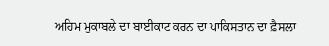ਅਹਿਮ ਮੁਕਾਬਲੇ ਦਾ ਬਾਈਕਾਟ ਕਰਨ ਦਾ ਪਾਕਿਸਤਾਨ ਦਾ ਫ਼ੈਸਲਾ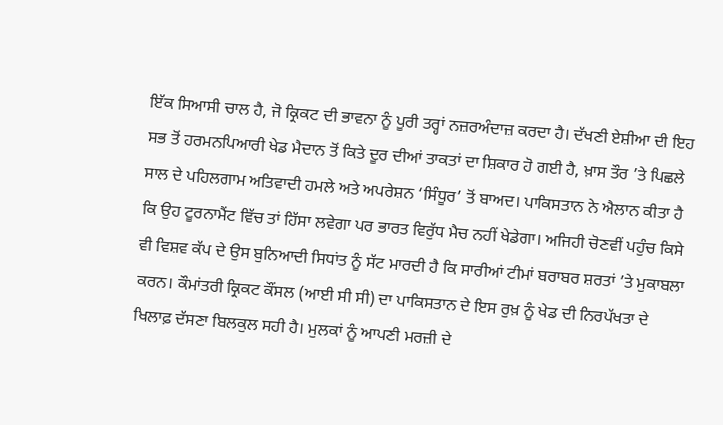ਇੱਕ ਸਿਆਸੀ ਚਾਲ ਹੈ, ਜੋ ਕ੍ਰਿਕਟ ਦੀ ਭਾਵਨਾ ਨੂੰ ਪੂਰੀ ਤਰ੍ਹਾਂ ਨਜ਼ਰਅੰਦਾਜ਼ ਕਰਦਾ ਹੈ। ਦੱਖਣੀ ਏਸ਼ੀਆ ਦੀ ਇਹ ਸਭ ਤੋਂ ਹਰਮਨਪਿਆਰੀ ਖੇਡ ਮੈਦਾਨ ਤੋਂ ਕਿਤੇ ਦੂਰ ਦੀਆਂ ਤਾਕਤਾਂ ਦਾ ਸ਼ਿਕਾਰ ਹੋ ਗਈ ਹੈ, ਖ਼ਾਸ ਤੌਰ ’ਤੇ ਪਿਛਲੇ ਸਾਲ ਦੇ ਪਹਿਲਗਾਮ ਅਤਿਵਾਦੀ ਹਮਲੇ ਅਤੇ ਅਪਰੇਸ਼ਨ ‘ਸਿੰਧੂਰ’ ਤੋਂ ਬਾਅਦ। ਪਾਕਿਸਤਾਨ ਨੇ ਐਲਾਨ ਕੀਤਾ ਹੈ ਕਿ ਉਹ ਟੂਰਨਾਮੈਂਟ ਵਿੱਚ ਤਾਂ ਹਿੱਸਾ ਲਵੇਗਾ ਪਰ ਭਾਰਤ ਵਿਰੁੱਧ ਮੈਚ ਨਹੀਂ ਖੇਡੇਗਾ। ਅਜਿਹੀ ਚੋਣਵੀਂ ਪਹੁੰਚ ਕਿਸੇ ਵੀ ਵਿਸ਼ਵ ਕੱਪ ਦੇ ਉਸ ਬੁਨਿਆਦੀ ਸਿਧਾਂਤ ਨੂੰ ਸੱਟ ਮਾਰਦੀ ਹੈ ਕਿ ਸਾਰੀਆਂ ਟੀਮਾਂ ਬਰਾਬਰ ਸ਼ਰਤਾਂ ’ਤੇ ਮੁਕਾਬਲਾ ਕਰਨ। ਕੌਮਾਂਤਰੀ ਕ੍ਰਿਕਟ ਕੌਂਸਲ (ਆਈ ਸੀ ਸੀ) ਦਾ ਪਾਕਿਸਤਾਨ ਦੇ ਇਸ ਰੁਖ਼ ਨੂੰ ਖੇਡ ਦੀ ਨਿਰਪੱਖਤਾ ਦੇ ਖਿਲਾਫ਼ ਦੱਸਣਾ ਬਿਲਕੁਲ ਸਹੀ ਹੈ। ਮੁਲਕਾਂ ਨੂੰ ਆਪਣੀ ਮਰਜ਼ੀ ਦੇ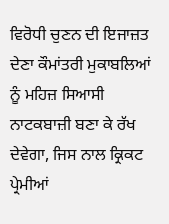ਵਿਰੋਧੀ ਚੁਣਨ ਦੀ ਇਜਾਜ਼ਤ ਦੇਣਾ ਕੌਮਾਂਤਰੀ ਮੁਕਾਬਲਿਆਂ ਨੂੰ ਮਹਿਜ਼ ਸਿਆਸੀ ਨਾਟਕਬਾਜ਼ੀ ਬਣਾ ਕੇ ਰੱਖ ਦੇਵੇਗਾ, ਜਿਸ ਨਾਲ ਕ੍ਰਿਕਟ ਪ੍ਰੇਮੀਆਂ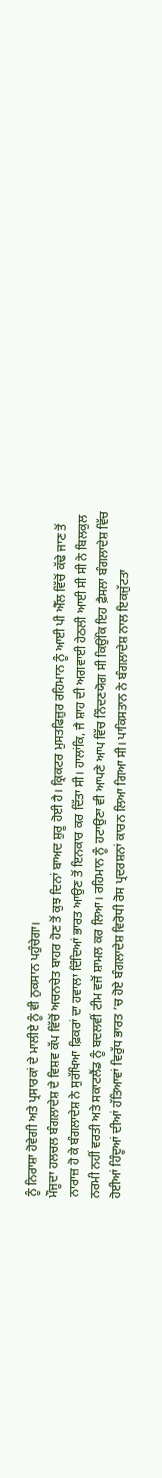ਨੂੰ ਨਿਰਾਸ਼ਾ ਹੋਵੇਗੀ ਅਤੇ ਪ੍ਰਸਾਰਕਾਂ ਦੇ ਮਾਲੀਏ ਨੂੰ ਵੀ ਨੁਕਸਾਨ ਪਹੁੰਚੇਗਾ।
ਮੌਜੂਦਾ ਹਲਚਲ ਬੰਗਲਾਦੇਸ਼ ਦੇ ਵਿਸ਼ਵ ਕੱਪ ਵਿੱਚੋਂ ਅਚਨਚੇਤ ਬਾਹਰ ਹੋਣ ਤੋਂ ਕੁਝ ਦਿਨਾਂ ਬਾਅਦ ਸ਼ੁਰੂ ਹੋਈ ਹੈ। ਕ੍ਰਿਕਟਰ ਮੁਸਤਫਿਜ਼ੁਰ ਰਹਿਮਾਨ ਨੂੰ ਆਈ ਪੀ ਐੱਲ ਵਿੱਚੋਂ ਕੱਢੇ ਜਾਣ ਤੋਂ ਨਾਰਾਜ਼ ਹੋ ਕੇ ਬੰਗਲਾਦੇਸ਼ ਨੇ ਸੁਰੱਖਿਆ ਫ਼ਿਕਰਾਂ ਦਾ ਹਵਾਲਾ ਦਿੰਦਿਆਂ ਭਾਰਤ ਆਉਣ ਤੋਂ ਇਨਕਾਰ ਕਰ ਦਿੱਤਾ ਸੀ। ਹਾਲਾਂਕਿ, ਜੈ ਸ਼ਾਹ ਦੀ ਅਗਵਾਈ ਹੇਠਲੀ ਆਈ ਸੀ ਸੀ ਨੇ ਬਿਲਕੁਲ ਨਰਮੀ ਨਹੀਂ ਵਰਤੀ ਅਤੇ ਸਕਾਟਲੈਂਡ ਨੂੰ ਬਦਲਵੀਂ ਟੀਮ ਵਜੋਂ ਸ਼ਾਮਲ ਕਰ ਲਿਆ। ਰਹਿਮਾਨ ਨੂੰ ਹਟਾਉਣਾ ਵੀ ਆਪਣੇ ਆਪ ਵਿੱਚ ਨਿੰਦਣਯੋਗ ਸੀ ਕਿਉਂਕਿ ਇਹ ਫ਼ੈਸਲਾ ਬੰਗਲਾਦੇਸ਼ ਵਿੱਚ ਹੋਈਆਂ ਹਿੰਦੂਆਂ ਦੀਆਂ ਹੱਤਿਆਵਾਂ ਵਿਰੁੱਧ ਭਾਰਤ ’ਚ ਹੋਏ ਬੰਗਲਾਦੇਸ਼ ਵਿਰੋਧੀ ਰੋਸ ਪ੍ਰਦਰਸ਼ਨਾਂ ਕਾਰਨ ਲਿਆ ਗਿਆ ਸੀ। ਪਾਕਿਸਤਾਨ ਨੇ ਬੰਗਲਾਦੇਸ਼ ਨਾਲ ਇਕਜੁੱਟਤਾ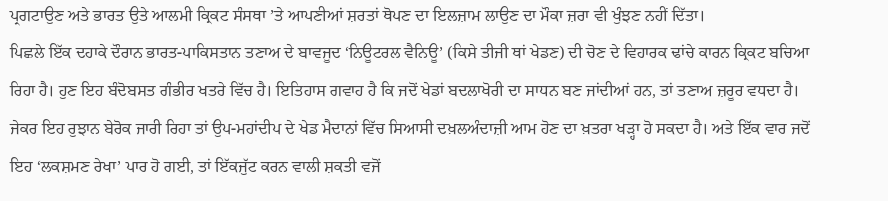ਪ੍ਰਗਟਾਉਣ ਅਤੇ ਭਾਰਤ ਉਤੇ ਆਲਮੀ ਕ੍ਰਿਕਟ ਸੰਸਥਾ ’ਤੇ ਆਪਣੀਆਂ ਸ਼ਰਤਾਂ ਥੋਪਣ ਦਾ ਇਲਜ਼ਾਮ ਲਾਉਣ ਦਾ ਮੌਕਾ ਜ਼ਰਾ ਵੀ ਖੁੰਝਣ ਨਹੀਂ ਦਿੱਤਾ।
ਪਿਛਲੇ ਇੱਕ ਦਹਾਕੇ ਦੌਰਾਨ ਭਾਰਤ-ਪਾਕਿਸਤਾਨ ਤਣਾਅ ਦੇ ਬਾਵਜੂਦ ‘ਨਿਊਟਰਲ ਵੈਨਿਊ’ (ਕਿਸੇ ਤੀਜੀ ਥਾਂ ਖੇਡਣ) ਦੀ ਚੋਣ ਦੇ ਵਿਹਾਰਕ ਢਾਂਚੇ ਕਾਰਨ ਕ੍ਰਿਕਟ ਬਚਿਆ ਰਿਹਾ ਹੈ। ਹੁਣ ਇਹ ਬੰਦੋਬਸਤ ਗੰਭੀਰ ਖਤਰੇ ਵਿੱਚ ਹੈ। ਇਤਿਹਾਸ ਗਵਾਹ ਹੈ ਕਿ ਜਦੋਂ ਖੇਡਾਂ ਬਦਲਾਖੋਰੀ ਦਾ ਸਾਧਨ ਬਣ ਜਾਂਦੀਆਂ ਹਨ, ਤਾਂ ਤਣਾਅ ਜ਼ਰੂਰ ਵਧਦਾ ਹੈ। ਜੇਕਰ ਇਹ ਰੁਝਾਨ ਬੇਰੋਕ ਜਾਰੀ ਰਿਹਾ ਤਾਂ ਉਪ-ਮਹਾਂਦੀਪ ਦੇ ਖੇਡ ਮੈਦਾਨਾਂ ਵਿੱਚ ਸਿਆਸੀ ਦਖ਼ਲਅੰਦਾਜ਼ੀ ਆਮ ਹੋਣ ਦਾ ਖ਼ਤਰਾ ਖੜ੍ਹਾ ਹੋ ਸਕਦਾ ਹੈ। ਅਤੇ ਇੱਕ ਵਾਰ ਜਦੋਂ ਇਹ ‘ਲਕਸ਼ਮਣ ਰੇਖਾ’ ਪਾਰ ਹੋ ਗਈ, ਤਾਂ ਇੱਕਜੁੱਟ ਕਰਨ ਵਾਲੀ ਸ਼ਕਤੀ ਵਜੋਂ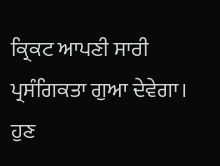ਕ੍ਰਿਕਟ ਆਪਣੀ ਸਾਰੀ ਪ੍ਰਸੰਗਿਕਤਾ ਗੁਆ ਦੇਵੇਗਾ। ਹੁਣ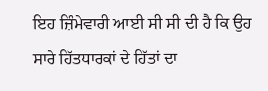ਇਹ ਜ਼ਿੰਮੇਵਾਰੀ ਆਈ ਸੀ ਸੀ ਦੀ ਹੈ ਕਿ ਉਹ ਸਾਰੇ ਹਿੱਤਧਾਰਕਾਂ ਦੇ ਹਿੱਤਾਂ ਦਾ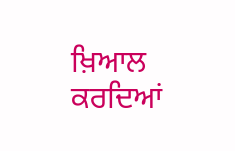ਖ਼ਿਆਲ ਕਰਦਿਆਂ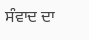ਸੰਵਾਦ ਦਾ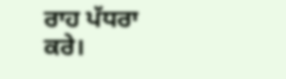ਰਾਹ ਪੱਧਰਾ ਕਰੇ।